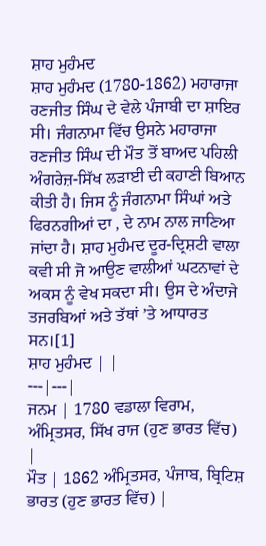ਸ਼ਾਹ ਮੁਹੰਮਦ
ਸ਼ਾਹ ਮੁਹੰਮਦ (1780-1862) ਮਹਾਰਾਜਾ ਰਣਜੀਤ ਸਿੰਘ ਦੇ ਵੇਲੇ ਪੰਜਾਬੀ ਦਾ ਸ਼ਾਇਰ ਸੀ। ਜੰਗਨਾਮਾ ਵਿੱਚ ਉਸਨੇ ਮਹਾਰਾਜਾ ਰਣਜੀਤ ਸਿੰਘ ਦੀ ਮੌਤ ਤੋਂ ਬਾਅਦ ਪਹਿਲੀ ਅੰਗਰੇਜ਼-ਸਿੱਖ ਲੜਾਈ ਦੀ ਕਹਾਣੀ ਬਿਆਨ ਕੀਤੀ ਹੈ। ਜਿਸ ਨੂੰ ਜੰਗਨਾਮਾ ਸਿੰਘਾਂ ਅਤੇ ਫਿਰਨਗੀਆਂ ਦਾ , ਦੇ ਨਾਮ ਨਾਲ ਜਾਣਿਆ ਜਾਂਦਾ ਹੈ। ਸ਼ਾਹ ਮੁਹੰਮਦ ਦੂਰ-ਦ੍ਰਿਸ਼ਟੀ ਵਾਲਾ ਕਵੀ ਸੀ ਜੋ ਆਉਣ ਵਾਲੀਆਂ ਘਟਨਾਵਾਂ ਦੇ ਅਕਸ ਨੂੰ ਵੇਖ ਸਕਦਾ ਸੀ। ਉਸ ਦੇ ਅੰਦਾਜੇ ਤਜਰਬਿਆਂ ਅਤੇ ਤੱਥਾਂ ’ਤੇ ਆਧਾਰਤ ਸਨ।[1]
ਸ਼ਾਹ ਮੁਹੰਮਦ | |
---|---|
ਜਨਮ | 1780 ਵਡਾਲਾ ਵਿਰਾਮ, ਅੰਮ੍ਰਿਤਸਰ, ਸਿੱਖ ਰਾਜ (ਹੁਣ ਭਾਰਤ ਵਿੱਚ) |
ਮੌਤ | 1862 ਅੰਮ੍ਰਿਤਸਰ, ਪੰਜਾਬ, ਬ੍ਰਿਟਿਸ਼ ਭਾਰਤ (ਹੁਣ ਭਾਰਤ ਵਿੱਚ) |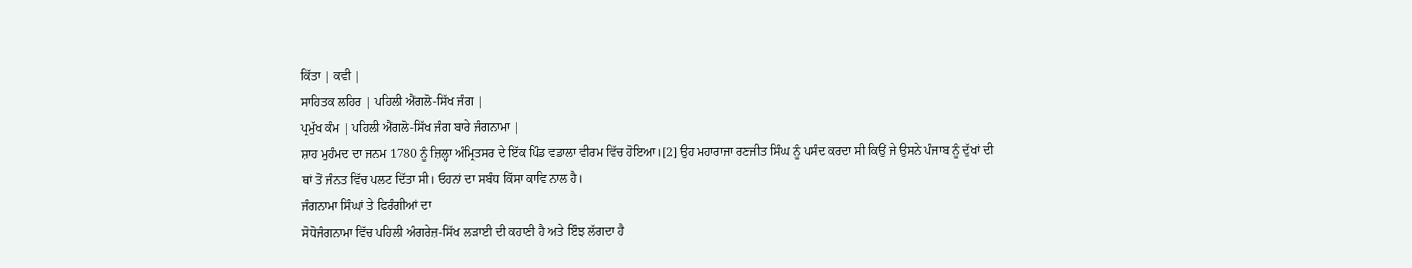ਕਿੱਤਾ | ਕਵੀ |
ਸਾਹਿਤਕ ਲਹਿਰ | ਪਹਿਲੀ ਐਂਗਲੋ-ਸਿੱਖ ਜੰਗ |
ਪ੍ਰਮੁੱਖ ਕੰਮ | ਪਹਿਲੀ ਐਂਗਲੋ-ਸਿੱਖ ਜੰਗ ਬਾਰੇ ਜੰਗਨਾਮਾ |
ਸ਼ਾਹ ਮੁਹੰਮਦ ਦਾ ਜਨਮ 1780 ਨੂੰ ਜ਼ਿਲ੍ਹਾ ਅੰਮ੍ਰਿਤਸਰ ਦੇ ਇੱਕ ਪਿੰਡ ਵਡਾਲਾ ਵੀਰਮ ਵਿੱਚ ਹੋਇਆ।[2] ਉਹ ਮਹਾਰਾਜਾ ਰਣਜੀਤ ਸਿੰਘ ਨੂੰ ਪਸੰਦ ਕਰਦਾ ਸੀ ਕਿਉਂ ਜੇ ਉਸਨੇ ਪੰਜਾਬ ਨੂੰ ਦੁੱਖਾਂ ਦੀ ਥਾਂ ਤੋਂ ਜੰਨਤ ਵਿੱਚ ਪਲਟ ਦਿੱਤਾ ਸੀ। ਓਹਨਾਂ ਦਾ ਸਬੰਧ ਕਿੱਸਾ ਕਾਵਿ ਨਾਲ ਹੈ।
ਜੰਗਨਾਮਾ ਸਿੰਘਾਂ ਤੇ ਫਿਰੰਗੀਆਂ ਦਾ
ਸੋਧੋਜੰਗਨਾਮਾ ਵਿੱਚ ਪਹਿਲੀ ਅੰਗਰੇਜ਼-ਸਿੱਖ ਲੜਾਈ ਦੀ ਕਹਾਣੀ ਹੈ ਅਤੇ ਇੰਝ ਲੱਗਦਾ ਹੈ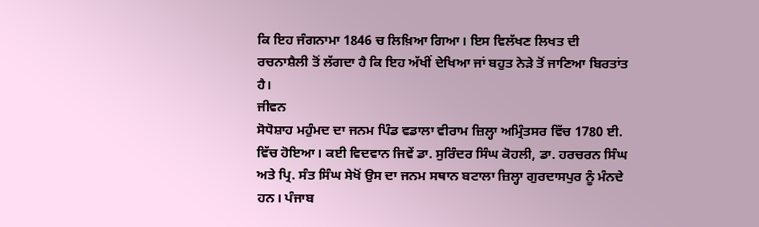ਕਿ ਇਹ ਜੰਗਨਾਮਾ 1846 ਚ ਲਿਖ਼ਿਆ ਗਿਆ। ਇਸ ਵਿਲੱਖਣ ਲਿਖਤ ਦੀ ਰਚਨਾਸ਼ੈਲੀ ਤੋਂ ਲੱਗਦਾ ਹੈ ਕਿ ਇਹ ਅੱਖੀਂ ਦੇਖਿਆ ਜਾਂ ਬਹੁਤ ਨੇੜੇ ਤੋਂ ਜਾਣਿਆ ਬਿਰਤਾਂਤ ਹੈ।
ਜੀਵਨ
ਸੋਧੋਸ਼ਾਹ ਮਹੁੰਮਦ ਦਾ ਜਨਮ ਪਿੰਡ ਵਡਾਲਾ ਵੀਰਾਮ ਜ਼ਿਲ੍ਹਾ ਅਮ੍ਰਿੰਤਸਰ ਵਿੱਚ 1780 ਈ. ਵਿੱਚ ਹੋਇਆ। ਕਈ ਵਿਦਵਾਨ ਜਿਵੇਂ ਡਾ. ਸੁਰਿੰਦਰ ਸਿੰਘ ਕੋਹਲੀ, ਡਾ. ਹਰਚਰਨ ਸਿੰਘ ਅਤੇ ਪ੍ਰਿ. ਸੰਤ ਸਿੰਘ ਸੇਖੋਂ ਉਸ ਦਾ ਜਨਮ ਸਥਾਨ ਬਟਾਲਾ ਜ਼ਿਲ੍ਹਾ ਗੁਰਦਾਸਪੁਰ ਨੂੰ ਮੰਨਦੇ ਹਨ। ਪੰਜਾਬ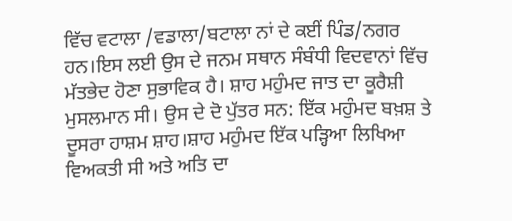ਵਿੱਚ ਵਟਾਲਾ /ਵਡਾਲਾ/ਬਟਾਲਾ ਨਾਂ ਦੇ ਕਈਂ ਪਿੰਡ/ਨਗਰ ਹਨ।ਇਸ ਲਈ ਉਸ ਦੇ ਜਨਮ ਸਥਾਨ ਸੰਬੰਧੀ ਵਿਦਵਾਨਾਂ ਵਿੱਚ ਮੱਤਭੇਦ ਹੋਣਾ ਸੁਭਾਵਿਕ ਹੈ। ਸ਼ਾਹ ਮਹੁੰਮਦ ਜਾਤ ਦਾ ਕੂਰੈਸ਼ੀ ਮੁਸਲਮਾਨ ਸੀ। ਉਸ ਦੇ ਦੋ ਪੁੱਤਰ ਸਨ: ਇੱਕ ਮਹੁੰਮਦ ਬਖ਼ਸ਼ ਤੇ ਦੂਸਰਾ ਹਾਸ਼ਮ ਸ਼ਾਹ।ਸ਼ਾਹ ਮਹੁੰਮਦ ਇੱਕ ਪੜ੍ਹਿਆ ਲਿਖਿਆ ਵਿਅਕਤੀ ਸੀ ਅਤੇ ਅਤਿ ਦਾ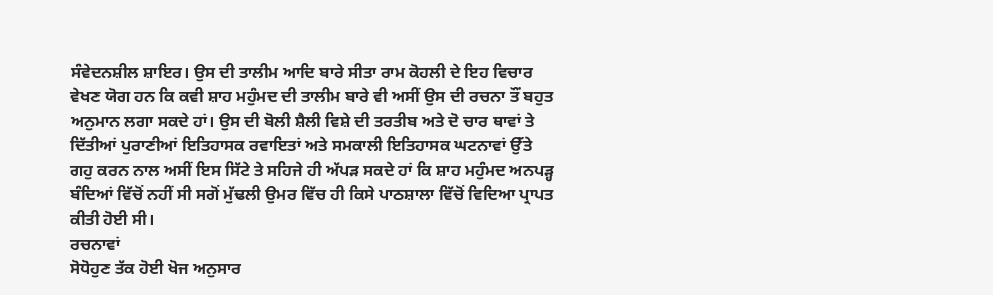ਸੰਵੇਦਨਸ਼ੀਲ ਸ਼ਾਇਰ। ਉਸ ਦੀ ਤਾਲੀਮ ਆਦਿ ਬਾਰੇ ਸੀਤਾ ਰਾਮ ਕੋਹਲੀ ਦੇ ਇਹ ਵਿਚਾਰ ਵੇਖਣ ਯੋਗ ਹਨ ਕਿ ਕਵੀ ਸ਼ਾਹ ਮਹੁੰਮਦ ਦੀ ਤਾਲੀਮ ਬਾਰੇ ਵੀ ਅਸੀਂ ਉਸ ਦੀ ਰਚਨਾ ਤੌਂ ਬਹੁਤ ਅਨੁਮਾਨ ਲਗਾ ਸਕਦੇ ਹਾਂ। ਉਸ ਦੀ ਬੋਲੀ ਸ਼ੈਲੀ ਵਿਸ਼ੇ ਦੀ ਤਰਤੀਬ ਅਤੇ ਦੋ ਚਾਰ ਥਾਵਾਂ ਤੇ ਦਿੱਤੀਆਂ ਪੁਰਾਣੀਆਂ ਇਤਿਹਾਸਕ ਰਵਾਇਤਾਂ ਅਤੇ ਸਮਕਾਲੀ ਇਤਿਹਾਸਕ ਘਟਨਾਵਾਂ ਉੱਤੇ ਗਹੁ ਕਰਨ ਨਾਲ ਅਸੀਂ ਇਸ ਸਿੱਟੇ ਤੇ ਸਹਿਜੇ ਹੀ ਅੱਪੜ ਸਕਦੇ ਹਾਂ ਕਿ ਸ਼ਾਹ ਮਹੁੰਮਦ ਅਨਪੜ੍ਹ ਬੰਦਿਆਂ ਵਿੱਚੋਂ ਨਹੀਂ ਸੀ ਸਗੋਂ ਮੁੱਢਲੀ ਉਮਰ ਵਿੱਚ ਹੀ ਕਿਸੇ ਪਾਠਸ਼ਾਲਾ ਵਿੱਚੋਂ ਵਿਦਿਆ ਪ੍ਰਾਪਤ ਕੀਤੀ ਹੋਈ ਸੀ।
ਰਚਨਾਵਾਂ
ਸੋਧੋਹੁਣ ਤੱਕ ਹੋਈ ਖੋਜ ਅਨੁਸਾਰ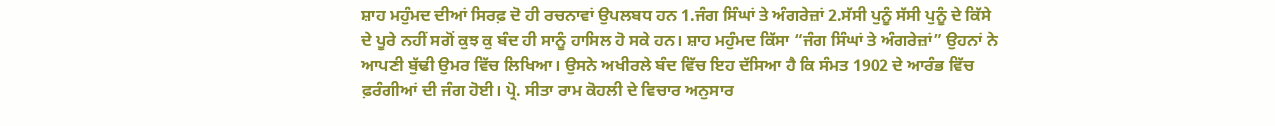ਸ਼ਾਹ ਮਹੁੰਮਦ ਦੀਆਂ ਸਿਰਫ਼ ਦੋ ਹੀ ਰਚਨਾਵਾਂ ਉਪਲਬਧ ਹਨ 1.ਜੰਗ ਸਿੰਘਾਂ ਤੇ ਅੰਗਰੇਜ਼ਾਂ 2.ਸੱਸੀ ਪੁਨੂੰ ਸੱਸੀ ਪੁਨੂੰ ਦੇ ਕਿੱਸੇ ਦੇ ਪੂਰੇ ਨਹੀਂ ਸਗੋਂ ਕੁਝ ਕੁ ਬੰਦ ਹੀ ਸਾਨੂੰ ਹਾਸਿਲ ਹੋ ਸਕੇ ਹਨ। ਸ਼ਾਹ ਮਹੁੰਮਦ ਕਿੱਸਾ “ਜੰਗ ਸਿੰਘਾਂ ਤੇ ਅੰਗਰੇਜ਼ਾਂ” ਉਹਨਾਂ ਨੇ ਆਪਣੀ ਬੁੱਢੀ ਉਮਰ ਵਿੱਚ ਲਿਖਿਆ। ਉਸਨੇ ਅਖੀਰਲੇ ਬੰਦ ਵਿੱਚ ਇਹ ਦੱਸਿਆ ਹੈ ਕਿ ਸੰਮਤ 1902 ਦੇ ਆਰੰਭ ਵਿੱਚ ਫ਼ਰੰਗੀਆਂ ਦੀ ਜੰਗ ਹੋਈ। ਪ੍ਰੋ. ਸੀਤਾ ਰਾਮ ਕੋਹਲੀ ਦੇ ਵਿਚਾਰ ਅਨੁਸਾਰ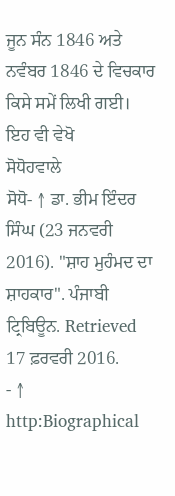ਜੂਨ ਸੰਨ 1846 ਅਤੇ ਨਵੰਬਰ 1846 ਦੇ ਵਿਚਕਾਰ ਕਿਸੇ ਸਮੇਂ ਲਿਖੀ ਗਈ।
ਇਹ ਵੀ ਵੇਖੋ
ਸੋਧੋਹਵਾਲੇ
ਸੋਧੋ- ↑ ਡਾ. ਭੀਮ ਇੰਦਰ ਸਿੰਘ (23 ਜਨਵਰੀ 2016). "ਸ਼ਾਹ ਮੁਹੰਮਦ ਦਾ ਸ਼ਾਹਕਾਰ". ਪੰਜਾਬੀ ਟ੍ਰਿਬਿਊਨ. Retrieved 17 ਫ਼ਰਵਰੀ 2016.
- ↑ http:Biographical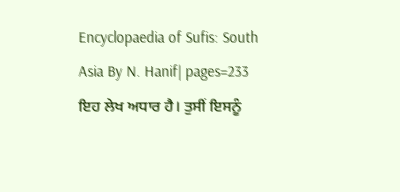Encyclopaedia of Sufis: South Asia By N. Hanif| pages=233
ਇਹ ਲੇਖ ਅਧਾਰ ਹੈ। ਤੁਸੀਂ ਇਸਨੂੰ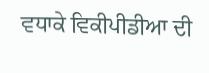ਵਧਾਕੇ ਵਿਕੀਪੀਡੀਆ ਦੀ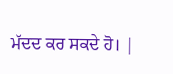ਮੱਦਦ ਕਰ ਸਕਦੇ ਹੋ। |